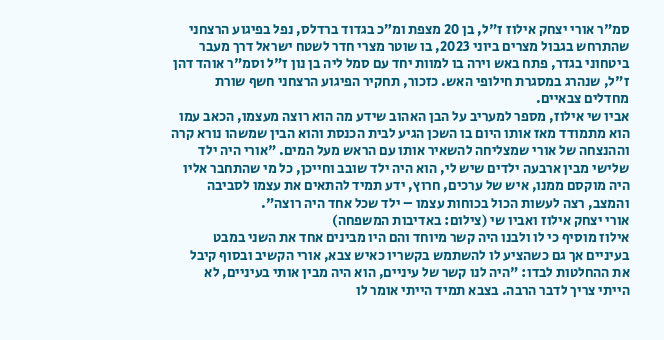סמ"ר אורי יצחק אילוז ז"ל, בן 20 מצפת ומ״כ בגדוד ברדלס, נפל בפיגוע הרצחני שהתרחש בגבול מצרים ביוני 2023, בו שוטר מצרי חדר לשטח ישראל דרך מעבר ביטחוני בגדר, פתח באש וירה בו למוות יחד עם סמל ליה בן נון ז"ל וסמ"ר אוהד דהן ז"ל, שנהרג במסגרת חילופי האש. כזכור, תחקיר הפיגוע הרצחני חשף שורת מחדלים צבאיים.
אביו שי אילוז, מספר למעריב על הבן האהוב שידע מה הוא רוצה מעצמו, הכאב עמו הוא מתמודד מאז אותו היום בו השכן הגיע לבית הכנסת והוא הבין שמשהו נורא קרה וההנצחה של אורי שמצליחה להשאיר אותו עם הראש מעל המים. "אורי היה ילד שלישי מבין ארבעה ילדים שיש לי, הוא היה ילד שובב וחייכן, כל מי שהתחבר אליו היה מוקסם ממנו, איש של ערכים, חרוץ, ידע תמיד להתאים את עצמו לסביבה והמצב, רצה לעשות הכול בכוחות עצמו – ילד שכל אחד היה רוצה".
אורי יצחק אילוז ואביו שי (צילום: באדיבות המשפחה)
אילוז מוסיף כי לו ולבנו היה קשר מיוחד והם היו מבינים אחד את השני במבט בעיניים אך גם כשהציע לו להשתמש בקשריו כאיש צבא, אורי הקשיב ובסוף קיבל את ההחלטות לבדו: "היה לנו קשר של עיניים, הוא היה מבין אותי בעיניים, לא הייתי צריך לדבר הרבה. בצבא תמיד הייתי אומר לו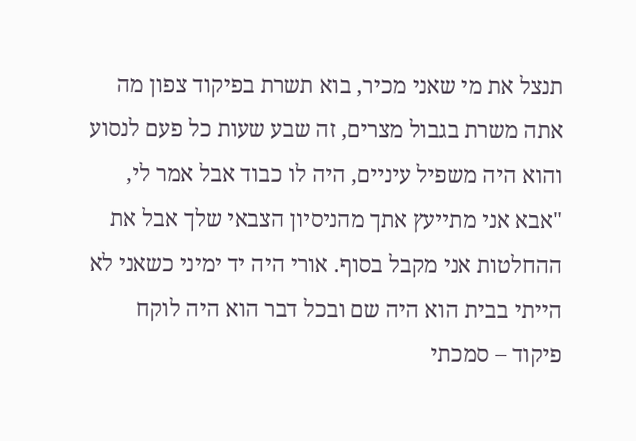תנצל את מי שאני מכיר, בוא תשרת בפיקוד צפון מה אתה משרת בגבול מצרים, זה שבע שעות כל פעם לנסוע והוא היה משפיל עיניים, היה לו כבוד אבל אמר לי, "אבא אני מתייעץ אתך מהניסיון הצבאי שלך אבל את ההחלטות אני מקבל בסוף. אורי היה יד ימיני כשאני לא הייתי בבית הוא היה שם ובכל דבר הוא היה לוקח פיקוד – סמכתי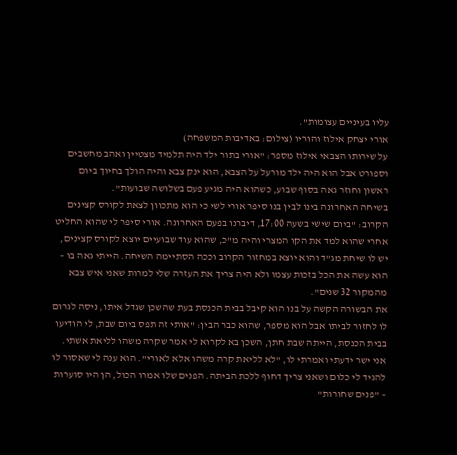עליו בעיניים עצומות".
אורי יצחק אילוז והוריו (צילום: באדיבות המשפחה)
על שירותו הצבאי אילוז מספר: "אורי בתור ילד היה תלמיד מצטיין ואהב מחשבים וספורט אבל הוא היה ילד מורעל על הצבא, הוא ינק צבא והיה הולך בחיוך ביום ראשון וחוזר גאה בסוף שבוע, כשהוא היה מגיע פעם בשלושה שבועות".
בשיחה האחרונה בינו לבין בנו סיפר אורי לשי כי הוא מתכוון לצאת לקורס קצינים הקרוב: "ביום שישי בשעה 17:00, דיברנו בפעם האחרונה. אורי סיפר לי שהוא החליט אחרי שהוא למד את הקו המצרי והיה מ"כ, שהוא עוד שבועיים יוצא לקורס קצינים, יש לו שיחת מג"ד והוא יוצא במחזור הקרוב וככה הסתיימה השיחה. הייתי גאה בו – הוא עשה את הכל בזכות עצמו ולא היה צריך את העזרה שלי למרות שאני איש צבא מהמקור 32 שנים".
את הבשורה הקשה על בנו הוא קיבל בבית הכנסת בעת שהשכן שגדל איתו, ניסה לגרום לו לחזור לביתו אבל הוא מספר, שהוא כבר הבין: "אותי זה תפס ביום שבת, לי הודיעו בבית הכנסת, הייתה שבת חתן, השכן בא לקרוא לי אמר שקרה משהו לליאת אשתי. אני ישר ידעתי ואמרתי לו, "לא לליאת קרה משהו אלא לאורי". הוא ענה לי שאסור לו להגיד לי כלום ושאני צריך דחוף ללכת הביתה. הפנים שלו אמרו הכול, הן היו סוערות – "פנים שחורות"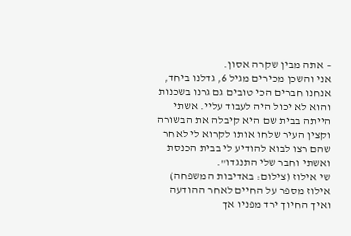– אתה מבין שקרה אסון.
אני והשכן מכירים מגיל 6, גדלנו ביחד, אנחנו חברים הכי טובים גם גרנו בשכנות והוא לא יכול היה לעבוד עליי. אשתי הייתה בבית שם היא קיבלה את הבשורה וקצין העיר שלחו אותו לקרוא לי לאחר שהם רצו לבוא להודיע לי בבית הכנסת ואשתי וחבר שלי התנגדו".
שי אילוז (צילום: באדיבות המשפחה)
אילוז מספר על החיים לאחר ההודעה ואיך החיוך ירד מפניו אך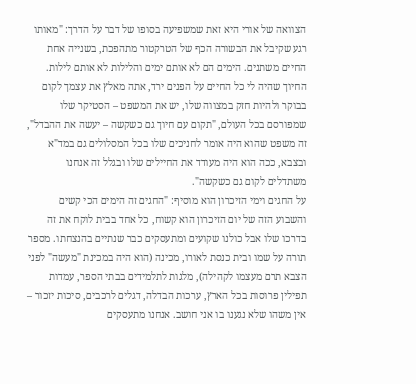הצוואה של אורי היא זאת שמשפיעה בסופו של דבר על הדרך: "מאותו רגע שקיבל את הבשורה הכף של הטרקטור מתהפכת, בשנייה אחת החיים משתנים. הימים הם לא אותם ימים והלילות לא אותם לילות. החיוך שהיה לי כל החיים על הפנים ירד, אתה מאלץ את עצמך לקום בבוקר ולהיות חזק במצווה שלו, יש את המשפט – הסטיקר שלו שמפורסם בכל העולם, "תקום עם חיוך גם כשקשה – יעשה את ההבדל", זה משפט שהוא היה אומר לחניכים שלו בכל המסלולים גם במד"א ובצבא, ככה הוא היה מעודד את החיילים שלו ובגלל זה אנחנו משתדלים לקום גם כשקשה".
על החגים וימי הזיכרון הוא מוסיף: "החגים זה הימים הכי קשים והשבוע הזה של יום הזיכרון הוא קשוח, כל אחד בבית לוקח את זה בדרכו שלו אבל כולנו שקועים ומתעסקים כבר שנתיים בהנצחתו. מספר תורה על שמו ובית כנסת לאורו, מכינה (הוא היה במכינת "מעשה" לפני הצבא תרם מעצמו לקהילה), מלגות לתלמידים בבתי הספר, עמדות תפילין פרוסות בכל הארץ, ערכות הבדלה, דגלים לרכבים, סיכות יזכור – אין משהו שלא נגענו בו אני חושב. אנחנו מתעסקים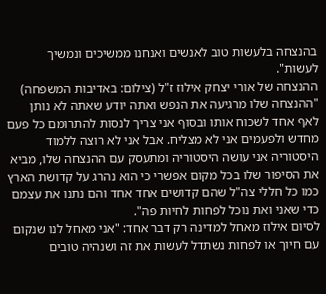בהנצחה בלעשות טוב לאנשים ואנחנו ממשיכים ונמשיך לעשות".
ההנצחה של אורי יצחק אילוז ז"ל (צילום: באדיבות המשפחה)
"ההנצחה שלו מרגיעה את הנפש ואתה יודע שאתה לא נותן לאף אחד לשכוח אותו ובסוף אני צריך לנסות להתרומם כל פעם מחדש ולפעמים אני לא מצליח. אבל אני לא רוצה ללמוד היסטוריה אני עושה היסטוריה ומתעסק עם ההנצחה שלו, מביא את הסיפור שלו בכל מקום אפשרי כי הוא נהרג על קדושת הארץ כמו כל חללי צה"ל שהם קדושים אחד אחד והם נתנו את עצמם כדי שאני ואת נוכל לפחות לחיות פה".
לסיום אילוז מאחל למדינה רק דבר אחד: "אני מאחל לנו שנקום עם חיוך או לפחות נשתדל לעשות את זה ושנהיה טובים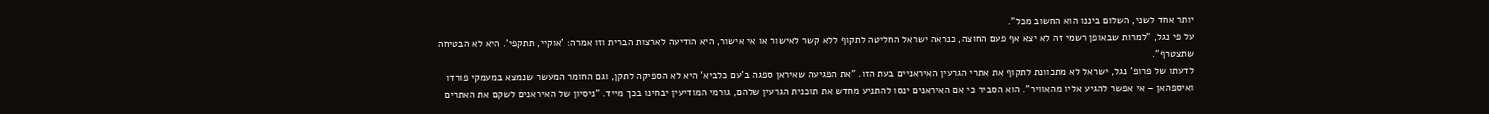יותר אחד לשני, השלום ביננו הוא החשוב מכל".
על פי נגל, "למרות שבאופן רשמי זה לא יצא אף פעם החוצה, כנראה ישראל החליטה לתקוף ללא קשר לאישור או אי אישור, היא הודיעה לארצות הברית וזו אמרה: 'אוקיי, תתקפי'. היא לא הבטיחה שתצטרף".
לדעתו של פרופ' נגל, ישראל לא מתכוונת לתקוף את אתרי הגרעין האיראניים בעת הזו. "את הפגיעה שאיראן ספגה ב'עם כלביא' היא לא הספיקה לתקן, וגם החומר המעשר שנמצא במעמקי פורדו ואיספהאן – אי אפשר להגיע אליו מהאוויר". הוא הסביר כי אם האיראנים ינסו להתניע מחדש את תוכנית הגרעין שלהם, גורמי המודיעין יבחינו בכך מייד. "ניסיון של האיראנים לשקם את האתרים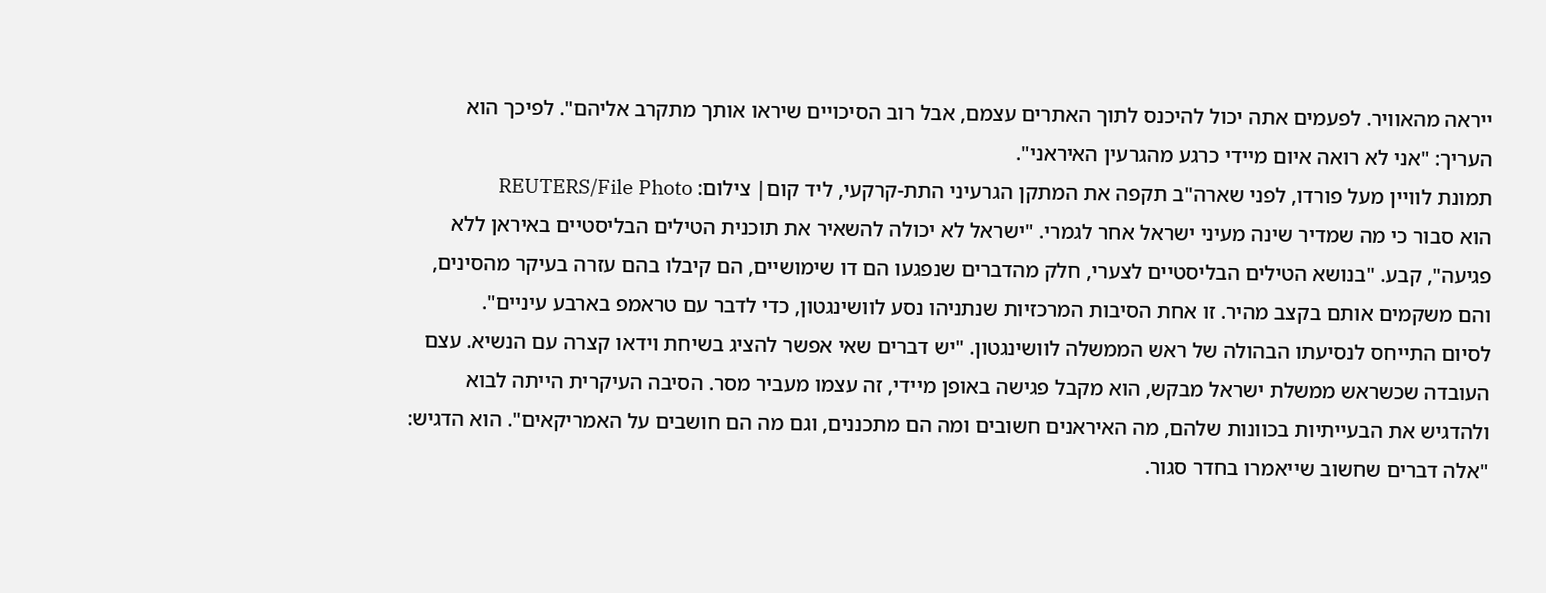ייראה מהאוויר. לפעמים אתה יכול להיכנס לתוך האתרים עצמם, אבל רוב הסיכויים שיראו אותך מתקרב אליהם". לפיכך הוא העריך: "אני לא רואה איום מיידי כרגע מהגרעין האיראני".
תמונת לוויין מעל פורדו, לפני שארה"ב תקפה את המתקן הגרעיני התת-קרקעי, ליד קום| צילום: REUTERS/File Photo
הוא סבור כי מה שמדיר שינה מעיני ישראל אחר לגמרי. "ישראל לא יכולה להשאיר את תוכנית הטילים הבליסטיים באיראן ללא פגיעה", קבע. "בנושא הטילים הבליסטיים לצערי, חלק מהדברים שנפגעו הם דו שימושיים, הם קיבלו בהם עזרה בעיקר מהסינים, והם משקמים אותם בקצב מהיר. זו אחת הסיבות המרכזיות שנתניהו נסע לוושינגטון, כדי לדבר עם טראמפ בארבע עיניים".
לסיום התייחס לנסיעתו הבהולה של ראש הממשלה לוושינגטון. "יש דברים שאי אפשר להציג בשיחת וידאו קצרה עם הנשיא. עצם העובדה שכשראש ממשלת ישראל מבקש, הוא מקבל פגישה באופן מיידי, זה עצמו מעביר מסר. הסיבה העיקרית הייתה לבוא ולהדגיש את הבעייתיות בכוונות שלהם, מה האיראנים חשובים ומה הם מתכננים, וגם מה הם חושבים על האמריקאים". הוא הדגיש: "אלה דברים שחשוב שייאמרו בחדר סגור.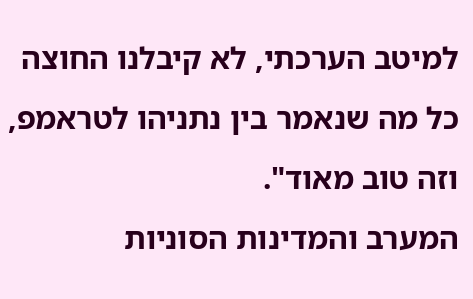למיטב הערכתי, לא קיבלנו החוצה כל מה שנאמר בין נתניהו לטראמפ, וזה טוב מאוד".
המערב והמדינות הסוניות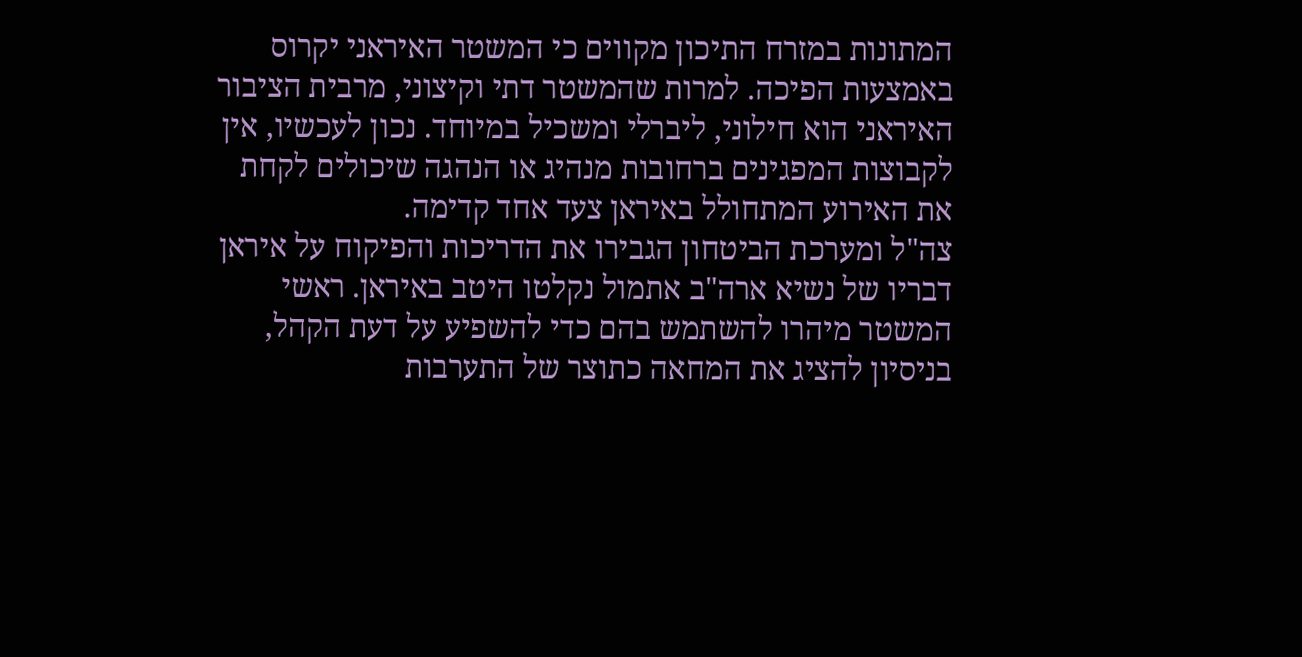המתונות במזרח התיכון מקווים כי המשטר האיראני יקרוס באמצעות הפיכה. למרות שהמשטר דתי וקיצוני, מרבית הציבור האיראני הוא חילוני, ליברלי ומשכיל במיוחד. נכון לעכשיו, אין לקבוצות המפגינים ברחובות מנהיג או הנהגה שיכולים לקחת את האירוע המתחולל באיראן צעד אחד קדימה.
צה"ל ומערכת הביטחון הגבירו את הדריכות והפיקוח על איראן
דבריו של נשיא ארה"ב אתמול נקלטו היטב באיראן. ראשי המשטר מיהרו להשתמש בהם כדי להשפיע על דעת הקהל, בניסיון להציג את המחאה כתוצר של התערבות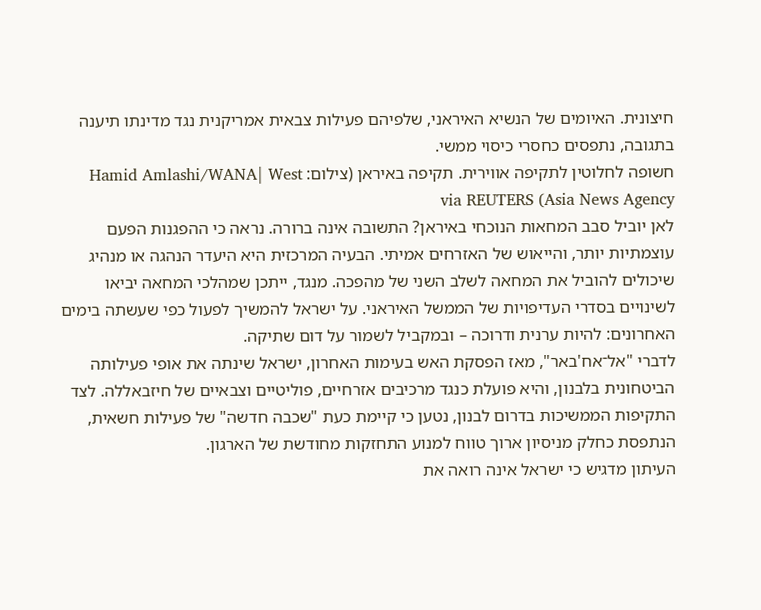חיצונית. האיומים של הנשיא האיראני, שלפיהם פעילות צבאית אמריקנית נגד מדינתו תיענה בתגובה, נתפסים כחסרי כיסוי ממשי.
חשופה לחלוטין לתקיפה אווירית. תקיפה באיראן (צילום: Hamid Amlashi/WANA| West Asia News Agency) via REUTERS
לאן יוביל סבב המחאות הנוכחי באיראן? התשובה אינה ברורה. נראה כי ההפגנות הפעם עוצמתיות יותר, והייאוש של האזרחים אמיתי. הבעיה המרכזית היא היעדר הנהגה או מנהיג שיכולים להוביל את המחאה לשלב השני של מהפכה. מנגד, ייתכן שמהלכי המחאה יביאו לשינויים בסדרי העדיפויות של הממשל האיראני. על ישראל להמשיך לפעול כפי שעשתה בימים האחרונים: להיות ערנית ודרוכה – ובמקביל לשמור על דום שתיקה.
לדברי "אל־אח'באר", מאז הפסקת האש בעימות האחרון, ישראל שינתה את אופי פעילותה הביטחונית בלבנון, והיא פועלת כנגד מרכיבים אזרחיים, פוליטיים וצבאיים של חיזבאללה. לצד התקיפות הממשיכות בדרום לבנון, נטען כי קיימת כעת "שכבה חדשה" של פעילות חשאית, הנתפסת כחלק מניסיון ארוך טווח למנוע התחזקות מחודשת של הארגון.
העיתון מדגיש כי ישראל אינה רואה את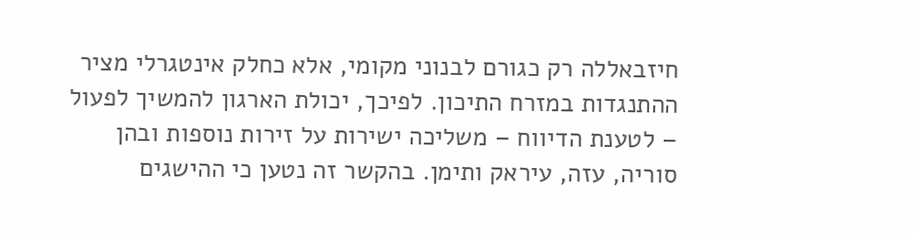חיזבאללה רק כגורם לבנוני מקומי, אלא כחלק אינטגרלי מציר ההתנגדות במזרח התיכון. לפיכך, יכולת הארגון להמשיך לפעול – לטענת הדיווח – משליכה ישירות על זירות נוספות ובהן סוריה, עזה, עיראק ותימן. בהקשר זה נטען כי ההישגים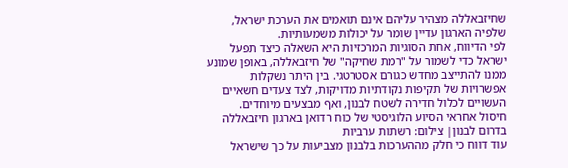שחיזבאללה מצהיר עליהם אינם תואמים את הערכת ישראל, שלפיה הארגון עדיין שומר על יכולות משמעותיות.
לפי הדיווח, אחת הסוגיות המרכזיות היא השאלה כיצד תפעל ישראל כדי לשמור על "רמת שחיקה" של חיזבאללה, באופן שמונע ממנו להתייצב מחדש כגורם אסטרטגי. בין היתר נשקלות אפשרויות של תקיפות נקודתיות מדויקות, לצד צעדים חשאיים העשויים לכלול חדירה לשטח לבנון, ואף מבצעים מיוחדים.
חיסול אחראי הסיוע הלוגיסטי של כוח רדואן בארגון חיזבאללה בדרום לבנון| צילום: רשתות ערביות
עוד דווח כי חלק מההערכות בלבנון מצביעות על כך שישראל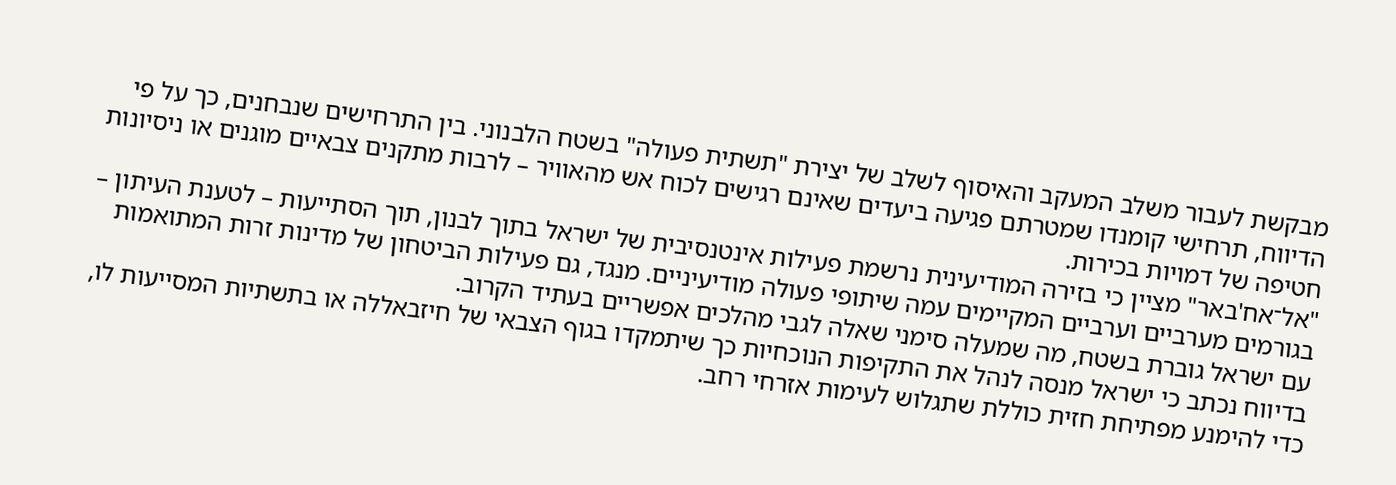מבקשת לעבור משלב המעקב והאיסוף לשלב של יצירת "תשתית פעולה" בשטח הלבנוני. בין התרחישים שנבחנים, כך על פי הדיווח, תרחישי קומנדו שמטרתם פגיעה ביעדים שאינם רגישים לכוח אש מהאוויר – לרבות מתקנים צבאיים מוגנים או ניסיונות חטיפה של דמויות בכירות.
"אל־אח'באר" מציין כי בזירה המודיעינית נרשמת פעילות אינטנסיבית של ישראל בתוך לבנון, תוך הסתייעות – לטענת העיתון – בגורמים מערביים וערביים המקיימים עמה שיתופי פעולה מודיעיניים. מנגד, גם פעילות הביטחון של מדינות זרות המתואמות עם ישראל גוברת בשטח, מה שמעלה סימני שאלה לגבי מהלכים אפשריים בעתיד הקרוב.
בדיווח נכתב כי ישראל מנסה לנהל את התקיפות הנוכחיות כך שיתמקדו בגוף הצבאי של חיזבאללה או בתשתיות המסייעות לו, כדי להימנע מפתיחת חזית כוללת שתגלוש לעימות אזרחי רחב.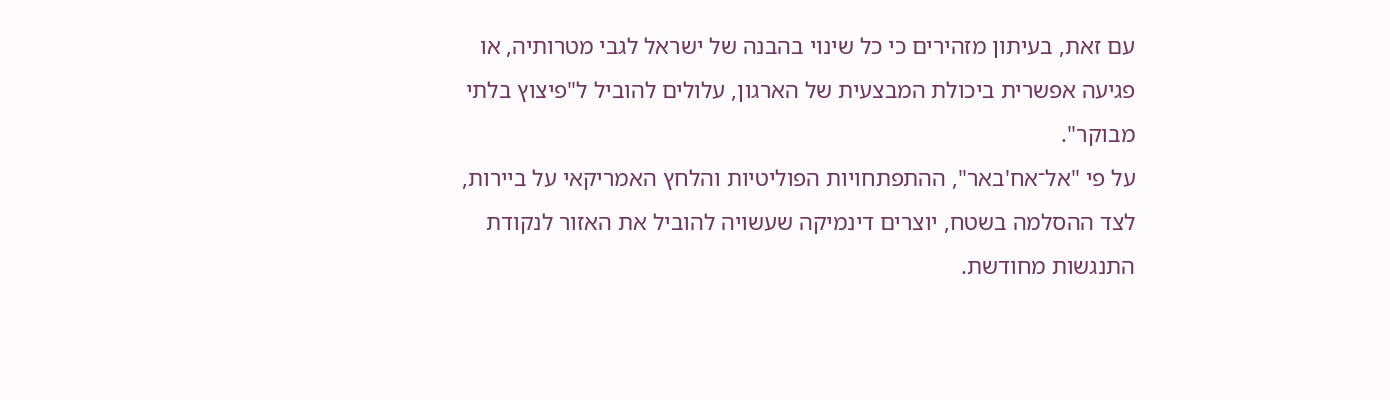עם זאת, בעיתון מזהירים כי כל שינוי בהבנה של ישראל לגבי מטרותיה, או פגיעה אפשרית ביכולת המבצעית של הארגון, עלולים להוביל ל"פיצוץ בלתי מבוקר".
על פי "אל־אח'באר", ההתפתחויות הפוליטיות והלחץ האמריקאי על ביירות, לצד ההסלמה בשטח, יוצרים דינמיקה שעשויה להוביל את האזור לנקודת התנגשות מחודשת.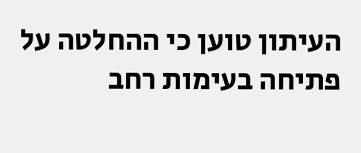העיתון טוען כי ההחלטה על פתיחה בעימות רחב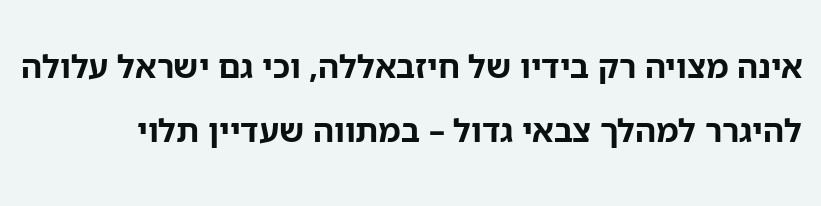אינה מצויה רק בידיו של חיזבאללה, וכי גם ישראל עלולה להיגרר למהלך צבאי גדול – במתווה שעדיין תלוי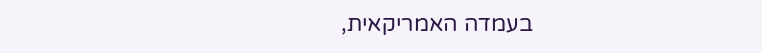בעמדה האמריקאית,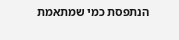הנתפסת כמי שמתאמת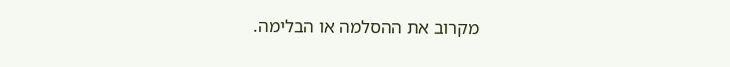מקרוב את ההסלמה או הבלימה.